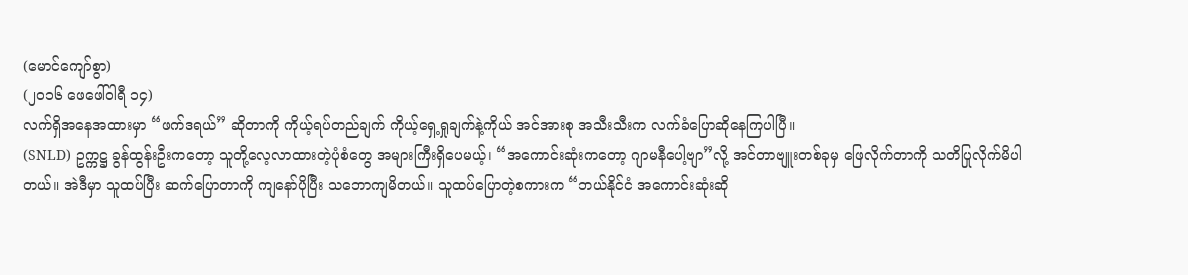(မောင်ကျော်စွာ)
(၂၀၁၆ ဖေဖေါ်ဝါရီ ၁၄)
လက်ရှိအနေအထားမှာ “ဖက်ဒရယ်” ဆိုတာကို ကိုယ့်ရပ်တည်ချက် ကိုယ့်ရှေ့ရှုချက်နဲ့ကိုယ် အင်အားစု အသီးသီးက လက်ခံပြောဆိုနေကြပါပြီ။
(SNLD) ဥက္ကဋ္ဌ ခွန်ထွန်းဦးကတော့ သူတို့လေ့လာထားတဲ့ပုံစံတွေ အများကြီးရှိပေမယ့်၊ “အကောင်းဆုံးကတော့ ဂျာမနီပေါ့ဗျာ”လို့ အင်တာဗျူးတစ်ခုမှ ဖြေလိုက်တာကို သတိပြုလိုက်မိပါတယ်။ အဲဒီမှာ သူထပ်ပြီး ဆက်ပြောတာကို ကျနော်ပိုပြီး သဘောကျမိတယ်။ သူထပ်ပြောတဲ့စကားက “ဘယ်နိုင်ငံ အကောင်းဆုံးဆို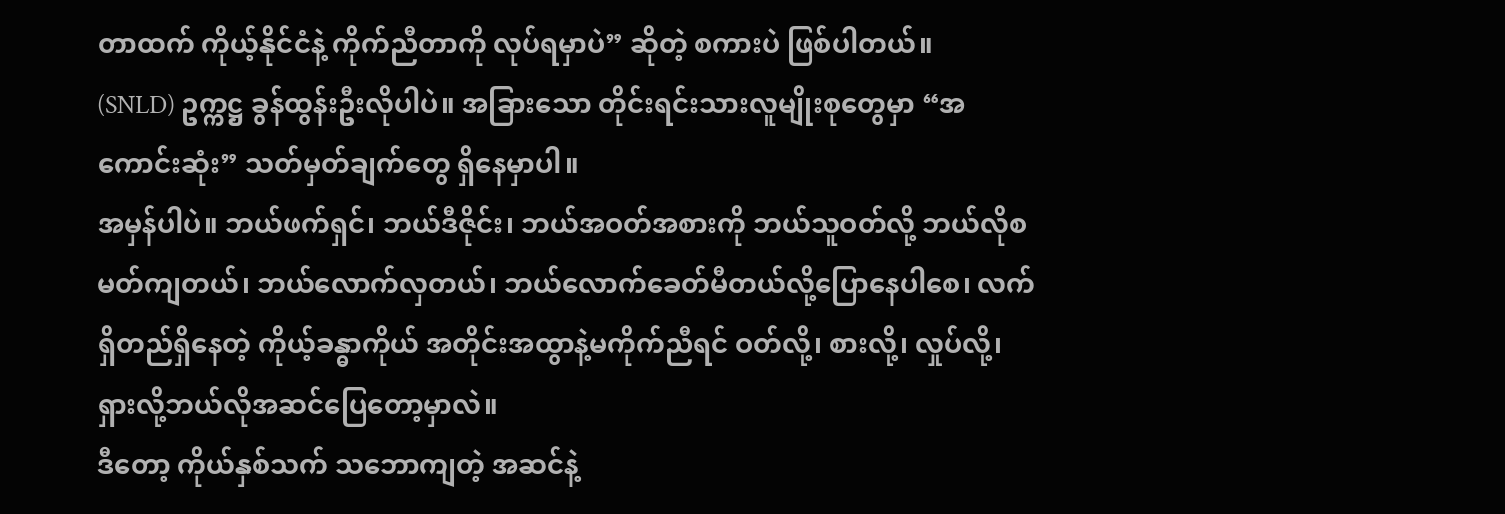တာထက် ကိုယ့်နိုင်ငံနဲ့ ကိုက်ညီတာကို လုပ်ရမှာပဲ” ဆိုတဲ့ စကားပဲ ဖြစ်ပါတယ်။
(SNLD) ဥက္ကဋ္ဌ ခွန်ထွန်းဦးလိုပါပဲ။ အခြားသော တိုင်းရင်းသားလူမျိုးစုတွေမှာ “အကောင်းဆုံး” သတ်မှတ်ချက်တွေ ရှိနေမှာပါ။
အမှန်ပါပဲ။ ဘယ်ဖက်ရှင်၊ ဘယ်ဒီဇိုင်း၊ ဘယ်အဝတ်အစားကို ဘယ်သူဝတ်လို့ ဘယ်လိုစမတ်ကျတယ်၊ ဘယ်လောက်လှတယ်၊ ဘယ်လောက်ခေတ်မီတယ်လို့ပြောနေပါစေ၊ လက်ရှိတည်ရှိနေတဲ့ ကိုယ့်ခန္ဓာကိုယ် အတိုင်းအထွာနဲ့မကိုက်ညီရင် ဝတ်လို့၊ စားလို့၊ လှုပ်လို့၊ ရှားလို့ဘယ်လိုအဆင်ပြေတော့မှာလဲ။
ဒီတော့ ကိုယ်နှစ်သက် သဘောကျတဲ့ အဆင်နဲ့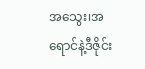အသွေး၊အရောင်နဲ့ဒီဇိုင်း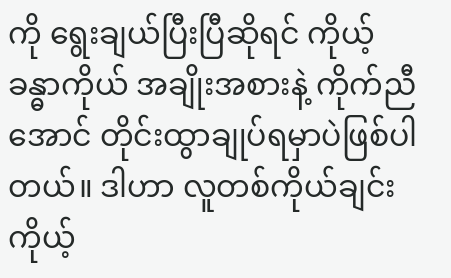ကို ရွေးချယ်ပြီးပြီဆိုရင် ကိုယ့်ခန္ဓာကိုယ် အချိုးအစားနဲ့ ကိုက်ညီအောင် တိုင်းထွာချုပ်ရမှာပဲဖြစ်ပါတယ်။ ဒါဟာ လူတစ်ကိုယ်ချင်း ကိုယ့်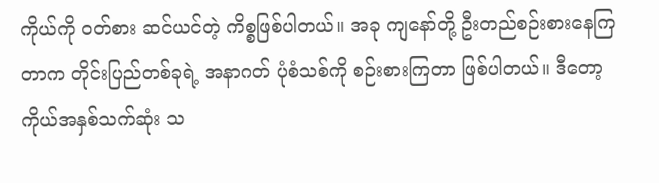ကိုယ်ကို ဝတ်စား ဆင်ယင်တဲ့ ကိစ္စဖြစ်ပါတယ်။ အခု ကျနော်တို့ ဦးတည်စဉ်းစားနေကြတာက တိုင်းပြည်တစ်ခုရဲ့ အနာဂတ် ပုံစံသစ်ကို စဉ်းစားကြတာ ဖြစ်ပါတယ်။ ဒီတော့ ကိုယ်အနှစ်သက်ဆုံး သ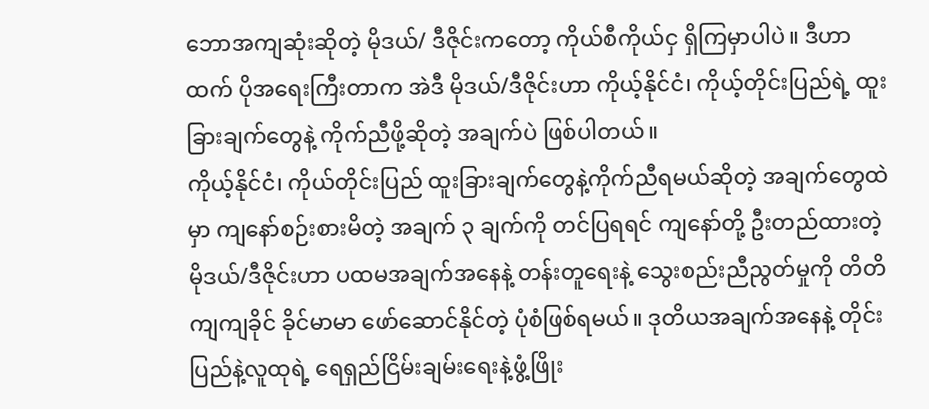ဘောအကျဆုံးဆိုတဲ့ မိုဒယ်/ ဒီဇိုင်းကတော့ ကိုယ်စီကိုယ်ငှ ရှိကြမှာပါပဲ။ ဒီဟာထက် ပိုအရေးကြီးတာက အဲဒီ မိုဒယ်/ဒီဇိုင်းဟာ ကိုယ့်နိုင်ငံ၊ ကိုယ့်တိုင်းပြည်ရဲ့ ထူးခြားချက်တွေနဲ့ ကိုက်ညီဖို့ဆိုတဲ့ အချက်ပဲ ဖြစ်ပါတယ်။
ကိုယ့်နိုင်ငံ၊ ကိုယ်တိုင်းပြည် ထူးခြားချက်တွေနဲ့ကိုက်ညီရမယ်ဆိုတဲ့ အချက်တွေထဲမှာ ကျနော်စဉ်းစားမိတဲ့ အချက် ၃ ချက်ကို တင်ပြရရင် ကျနော်တို့ ဦးတည်ထားတဲ့ မိုဒယ်/ဒီဇိုင်းဟာ ပထမအချက်အနေနဲ့ တန်းတူရေးနဲ့ သွေးစည်းညီညွတ်မှုကို တိတိကျကျခိုင် ခိုင်မာမာ ဖော်ဆောင်နိုင်တဲ့ ပုံစံဖြစ်ရမယ်။ ဒုတိယအချက်အနေနဲ့ တိုင်းပြည်နဲ့လူထုရဲ့ ရေရှည်ငြိမ်းချမ်းရေးနဲ့ဖွံ့ဖြိုး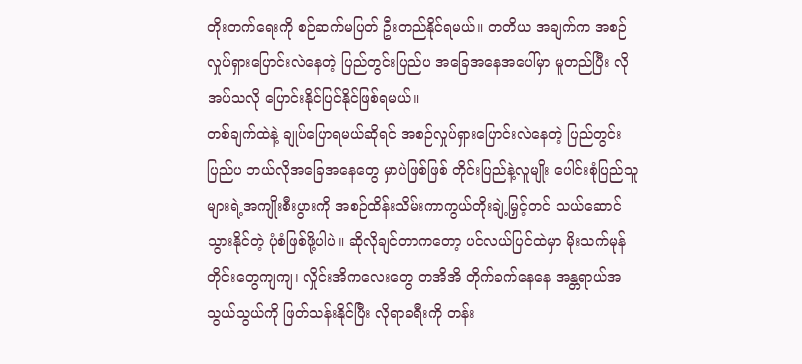တိုးတက်ရေးကို စဉ်ဆက်မပြတ် ဦးတည်နိုင်ရမယ်။ တတိယ အချက်က အစဉ်လှုပ်ရှားပြောင်းလဲနေတဲ့ ပြည်တွင်းပြည်ပ အခြေအနေအပေါ်မှာ မူတည်ပြီး လိုအပ်သလို ပြောင်းနိုင်ပြင်နိုင်ဖြစ်ရမယ်။
တစ်ချက်ထဲနဲ့ ချုပ်ပြောရမယ်ဆိုရင် အစဉ်လှုပ်ရှားပြောင်းလဲနေတဲ့ ပြည်တွင်းပြည်ပ ဘယ်လိုအခြေအနေတွေ မှာပဲဖြစ်ဖြစ် တိုင်းပြည်နဲ့လူမျိုး ပေါင်းစုံပြည်သူများရဲ့အကျိုးစီးပွားကို အစဉ်ထိန်းသိမ်းကာကွယ်တိုးချဲ့မြှင့်တင် သယ်ဆောင်သွားနိုင်တဲ့ ပုံစံဖြစ်ဖို့ပါပဲ။ ဆိုလိုချင်တာကတော့ ပင်လယ်ပြင်ထဲမှာ မိုးသက်မုန်တိုင်းတွေကျကျ၊ လှိုင်းအိကလေးတွေ တအိအိ တိုက်ခက်နေနေ အန္တရာယ်အသွယ်သွယ်ကို ဖြတ်သန်းနိုင်ပြီး လိုရာခရီးကို တန်း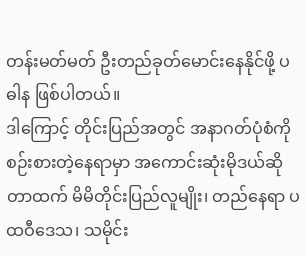တန်းမတ်မတ် ဦးတည်ခုတ်မောင်းနေနိုင်ဖို့ ပဓါန ဖြစ်ပါတယ်။
ဒါကြောင့် တိုင်းပြည်အတွင် အနာဂတ်ပုံစံကို စဉ်းစားတဲ့နေရာမှာ အကောင်းဆုံးမိုဒယ်ဆိုတာထက် မိမိတိုင်းပြည်လူမျိုး၊ တည်နေရာ ပထဝီဒေသ၊ သမိုင်း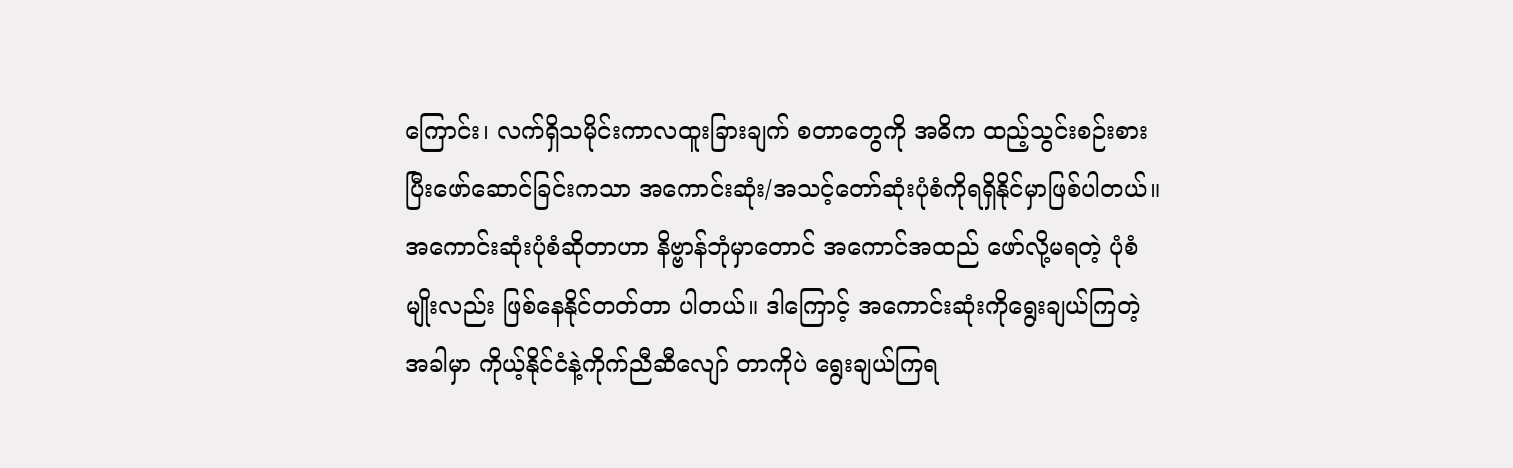ကြောင်း၊ လက်ရှိသမိုင်းကာလထူးခြားချက် စတာတွေကို အဓိက ထည့်သွင်းစဉ်းစားပြီးဖော်ဆောင်ခြင်းကသာ အကောင်းဆုံး/အသင့်တော်ဆုံးပုံစံကိုရရှိနိုင်မှာဖြစ်ပါတယ်။ အကောင်းဆုံးပုံစံဆိုတာဟာ နိဗ္ဗာန်ဘုံမှာတောင် အကောင်အထည် ဖော်လို့မရတဲ့ ပုံစံမျိုးလည်း ဖြစ်နေနိုင်တတ်တာ ပါတယ်။ ဒါကြောင့် အကောင်းဆုံးကိုရွေးချယ်ကြတဲ့အခါမှာ ကိုယ့်နိုင်ငံနဲ့ကိုက်ညီဆီလျော် တာကိုပဲ ရွေးချယ်ကြရ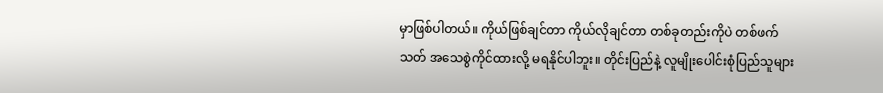မှာဖြစ်ပါတယ်။ ကိုယ်ဖြစ်ချင်တာ ကိုယ်လိုချင်တာ တစ်ခုတည်းကိုပဲ တစ်ဖက်သတ် အသေစွဲကိုင်ထားလို့ မရနိုင်ပါဘူး။ တိုင်းပြည်နဲ့ လူမျိုးပေါင်းစုံပြည်သူများ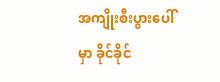အကျိုးစီးပွားပေါ်မှာ ခိုင်ခိုင်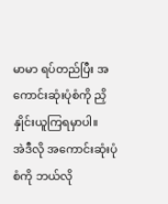မာမာ ရပ်တည်ပြီး အကောင်းဆုံးပုံစံကို ညှိနှိုင်းယူကြရမှာပါ။
အဲဒီလို အကောင်းဆုံးပုံစံကို ဘယ်လို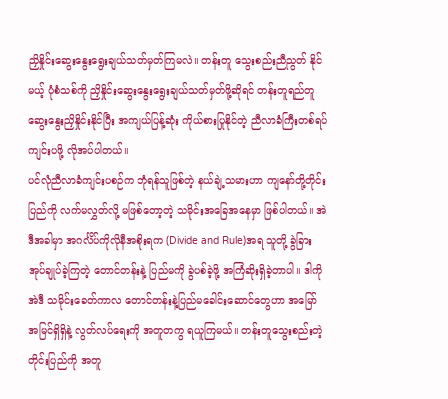ညှိနှိုင်းဆွေးနွေးရွေးချယ်သတ်မှတ်ကြမလဲ။ တန်းတူ သွေးစည်းညီညွတ် နိုင်မယ့် ပုံစံသစ်ကို ညှိနှိုင်းဆွေးနွေးရွေးချယ်သတ်မှတ်ဖို့ဆိုရင် တန်းတူရည်တူ ဆွေးနွေးညှိနှိုင်းနိုင်ပြီး အကျယ်ပြန့်ဆုံး ကိုယ်စားပြုနိုင်တဲ့ ညီလာခံကြီးတစ်ရပ် ကျင်းပဖို့ လိုအပ်ပါတယ်။
ပင်လုံညီလာခံကျင်းပစဉ်က ဘုံရန်သူဖြစ်တဲ့ နယ်ချဲ့သမားဟာ ကျနော်တို့တိုင်းပြည်ကို လက်မလွှတ်လို့ မဖြစ်တော့တဲ့ သမိုင်းအခြေအနေမှာ ဖြစ်ပါတယ်။ အဲဒီအခါမှာ အဂင်္လိပ်ကိုလိုနီအစိုးရက (Divide and Rule)အရ သူတို့ ခွဲခြားအုပ်ချုပ်ခဲ့ကြတဲ့ တောင်တန်းနဲ့ ပြည်မကို ခွဲပစ်ခဲ့ဖို့ အကြံဆိုးရှိခဲ့တာပါ။ ဒါကို အဲဒီ သမိုင်းခေတ်ကာလ တောင်တန်းနဲ့ပြည်မခေါင်းဆောင်တွေဟာ အမြော် အမြင်ရှိရှိနဲ့ လွတ်လပ်ရေးကို အတူတကွ ရယူကြမယ်။ တန်းတူသွေးစည်းတဲ့ တိုင်းပြည်ကို အတူ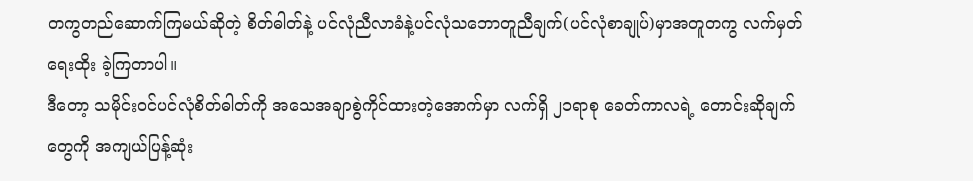တကွတည်ဆောက်ကြမယ်ဆိုတဲ့ စိတ်ဓါတ်နဲ့ ပင်လုံညီလာခံနဲ့ပင်လုံသဘောတူညီချက်(ပင်လုံစာချုပ်)မှာအတူတကွ လက်မှတ်ရေးထိုး ခဲ့ကြတာပါ။
ဒီတော့ သမိုင်းဝင်ပင်လုံစိတ်ဓါတ်ကို အသေအချာစွဲကိုင်ထားတဲ့အောက်မှာ လက်ရှိ ၂၁ရာစု ခေတ်ကာလရဲ့ တောင်းဆိုချက်တွေကို အကျယ်ပြန့်ဆုံး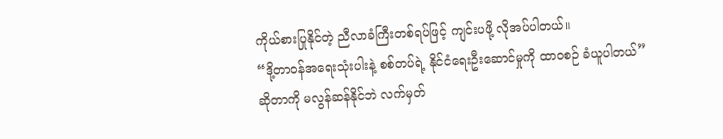ကိုယ်စားပြုနိုင်တဲ့ ညီလာခံကြီးတစ်ရပ်ဖြင့် ကျင်းပဖို့ လိုအပ်ပါတယ်။
“ဒို့တာဝန်အရေးသုံးပါးနဲ့ စစ်တပ်ရဲ့ နိုင်ငံရေးဦးဆောင်မှုကို ထာဝစဉ် ခံယူပါတယ်” ဆိုတာကို မလွန်ဆန်နိုင်ဘဲ လက်မှတ်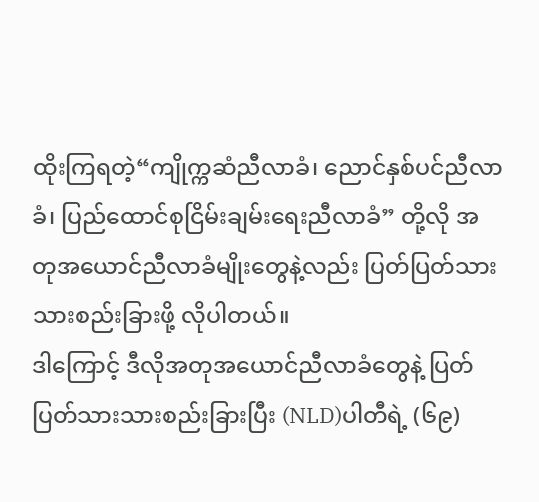ထိုးကြရတဲ့“ကျိုက္ကဆံညီလာခံ၊ ညောင်နှစ်ပင်ညီလာခံ၊ ပြည်ထောင်စုငြိမ်းချမ်းရေးညီလာခံ” တို့လို အတုအယောင်ညီလာခံမျိုးတွေနဲ့လည်း ပြတ်ပြတ်သားသားစည်းခြားဖို့ လိုပါတယ်။
ဒါကြောင့် ဒီလိုအတုအယောင်ညီလာခံတွေနဲ့ ပြတ်ပြတ်သားသားစည်းခြားပြီး (NLD)ပါတီရဲ့ (၆၉)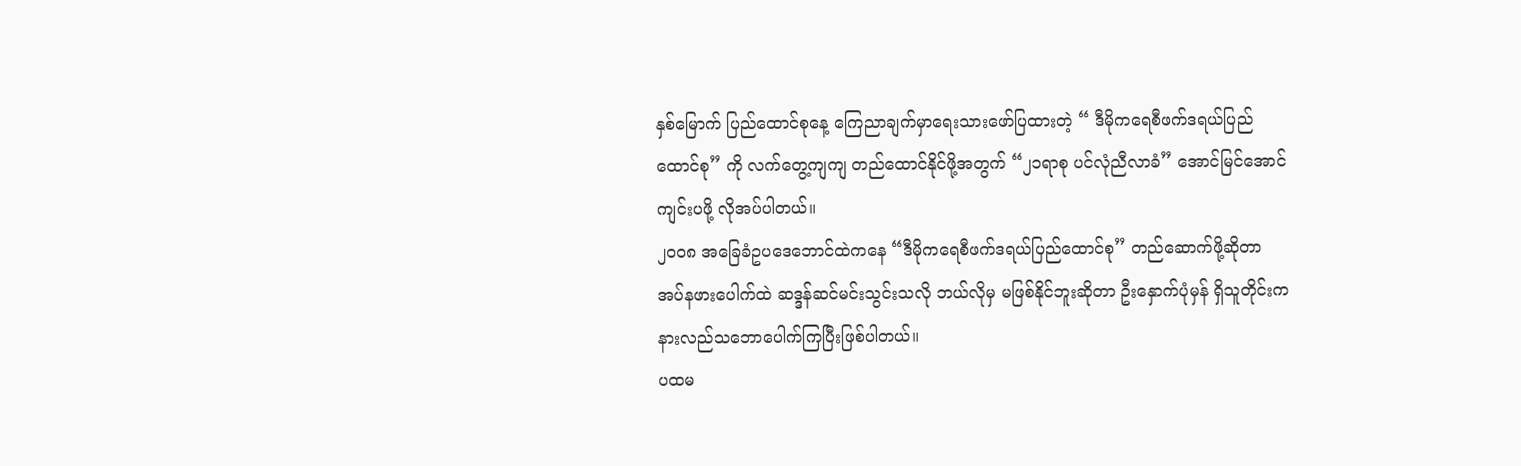နှစ်မြောက် ပြည်ထောင်စုနေ့ ကြေညာချက်မှာရေးသားဖော်ပြထားတဲ့ “ ဒီမိုကရေစီဖက်ဒရယ်ပြည်ထောင်စု” ကို လက်တွေ့ကျကျ တည်ထောင်နိုင်ဖို့အတွက် “၂၁ရာစု ပင်လုံညီလာခံ” အောင်မြင်အောင်ကျင်းပဖို့ လိုအပ်ပါတယ်။
၂၀၀၈ အခြေခံဥပဒေဘောင်ထဲကနေ “ဒီမိုကရေစီဖက်ဒရယ်ပြည်ထောင်စု” တည်ဆောက်ဖို့ဆိုတာ အပ်နဖားပေါက်ထဲ ဆဒ္ဒန်ဆင်မင်းသွင်းသလို ဘယ်လိုမှ မဖြစ်နိုင်ဘူးဆိုတာ ဦးနှောက်ပုံမှန် ရှိသူတိုင်းက နားလည်သဘောပေါက်ကြပြီးဖြစ်ပါတယ်။
ပထမ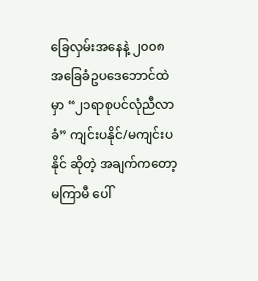ခြေလှမ်းအနေနဲ့ ၂၀၀၈ အခြေခံဥပဒေဘောင်ထဲမှာ “၂၁ရာစုပင်လုံညီလာခံ” ကျင်းပနိုင်/မကျင်းပနိုင် ဆိုတဲ့ အချက်ကတော့ မကြာမီ ပေါ်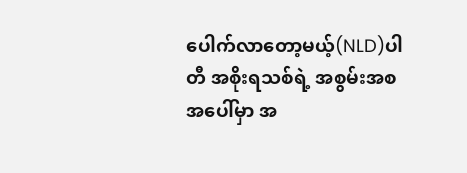ပေါက်လာတော့မယ့်(NLD)ပါတီ အစိုးရသစ်ရဲ့ အစွမ်းအစအပေါ်မှာ အ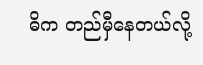ဓိက တည်မှီနေတယ်လို့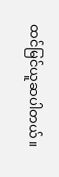ထင်မြင်ယူဆပါတယ်။